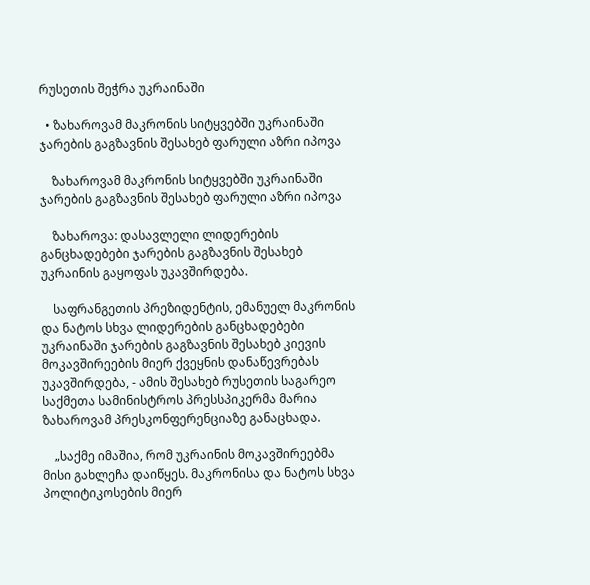რუსეთის შეჭრა უკრაინაში

  • ზახაროვამ მაკრონის სიტყვებში უკრაინაში ჯარების გაგზავნის შესახებ ფარული აზრი იპოვა

    ზახაროვამ მაკრონის სიტყვებში უკრაინაში ჯარების გაგზავნის შესახებ ფარული აზრი იპოვა

    ზახაროვა: დასავლელი ლიდერების განცხადებები ჯარების გაგზავნის შესახებ უკრაინის გაყოფას უკავშირდება.

    საფრანგეთის პრეზიდენტის, ემანუელ მაკრონის და ნატოს სხვა ლიდერების განცხადებები უკრაინაში ჯარების გაგზავნის შესახებ კიევის მოკავშირეების მიერ ქვეყნის დანაწევრებას უკავშირდება, - ამის შესახებ რუსეთის საგარეო საქმეთა სამინისტროს პრესსპიკერმა მარია ზახაროვამ პრესკონფერენციაზე განაცხადა.

    „საქმე იმაშია, რომ უკრაინის მოკავშირეებმა მისი გახლეჩა დაიწყეს. მაკრონისა და ნატოს სხვა პოლიტიკოსების მიერ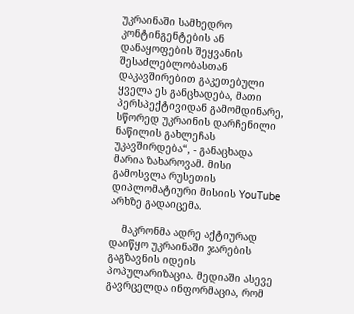უკრაინაში სამხედრო კონტინგენტების ან დანაყოფების შეყვანის შესაძლებლობასთან დაკავშირებით გაკეთებული ყველა ეს განცხადება, მათი პერსპექტივიდან გამომდინარე, სწორედ უკრაინის დარჩენილი ნაწილის გახლეჩას უკავშირდება“, - განაცხადა მარია ზახაროვამ. მისი გამოსვლა რუსეთის დიპლომატიური მისიის YouTube არხზე გადაიცემა.

    მაკრონმა ადრე აქტიურად დაიწყო უკრაინაში ჯარების გაგზავნის იდეის პოპულარიზაცია. მედიაში ასევე გავრცელდა ინფორმაცია, რომ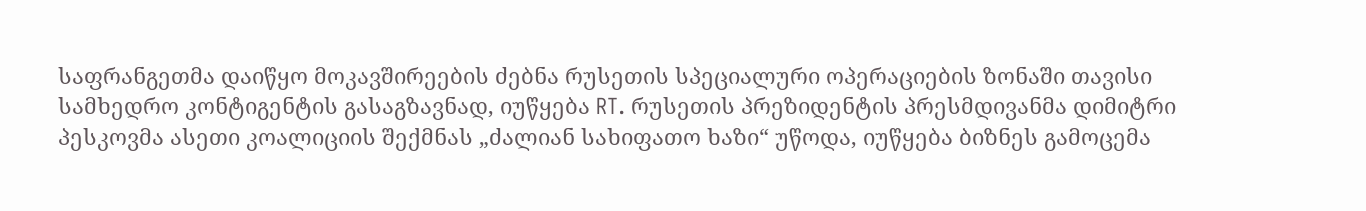საფრანგეთმა დაიწყო მოკავშირეების ძებნა რუსეთის სპეციალური ოპერაციების ზონაში თავისი სამხედრო კონტიგენტის გასაგზავნად, იუწყება RT. რუსეთის პრეზიდენტის პრესმდივანმა დიმიტრი პესკოვმა ასეთი კოალიციის შექმნას „ძალიან სახიფათო ხაზი“ უწოდა, იუწყება ბიზნეს გამოცემა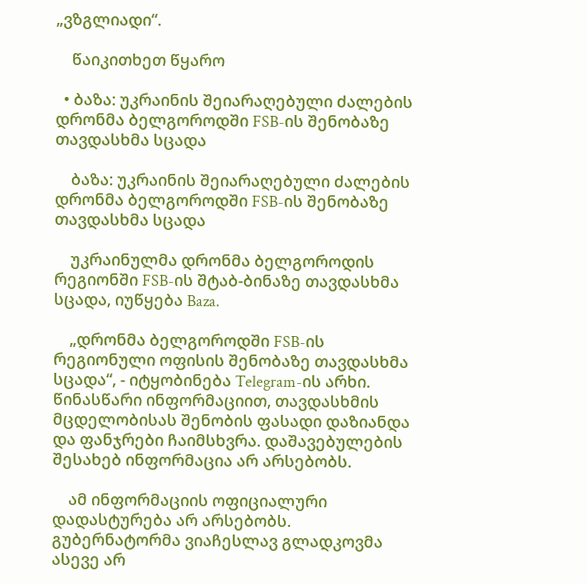„ვზგლიადი“.

    წაიკითხეთ წყარო

  • ბაზა: უკრაინის შეიარაღებული ძალების დრონმა ბელგოროდში FSB-ის შენობაზე თავდასხმა სცადა

    ბაზა: უკრაინის შეიარაღებული ძალების დრონმა ბელგოროდში FSB-ის შენობაზე თავდასხმა სცადა

    უკრაინულმა დრონმა ბელგოროდის რეგიონში FSB-ის შტაბ-ბინაზე თავდასხმა სცადა, იუწყება Baza.

    „დრონმა ბელგოროდში FSB-ის რეგიონული ოფისის შენობაზე თავდასხმა სცადა“, - იტყობინება Telegram-ის არხი. წინასწარი ინფორმაციით, თავდასხმის მცდელობისას შენობის ფასადი დაზიანდა და ფანჯრები ჩაიმსხვრა. დაშავებულების შესახებ ინფორმაცია არ არსებობს.

    ამ ინფორმაციის ოფიციალური დადასტურება არ არსებობს. გუბერნატორმა ვიაჩესლავ გლადკოვმა ასევე არ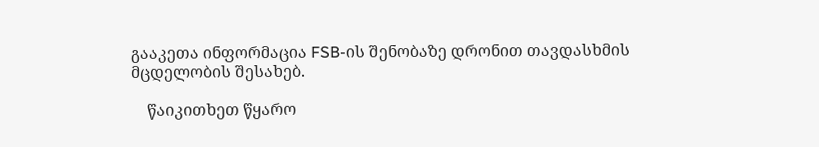გააკეთა ინფორმაცია FSB-ის შენობაზე დრონით თავდასხმის მცდელობის შესახებ.

    წაიკითხეთ წყარო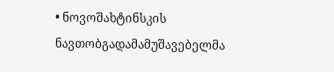• ნოვოშახტინსკის ნავთობგადამამუშავებელმა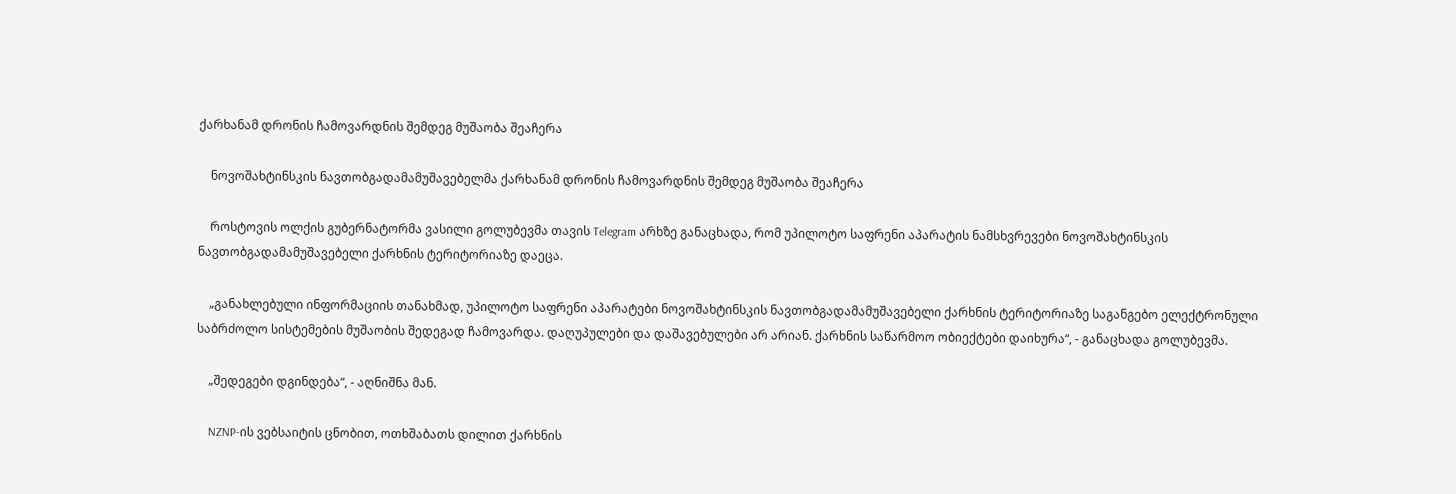ქარხანამ დრონის ჩამოვარდნის შემდეგ მუშაობა შეაჩერა

    ნოვოშახტინსკის ნავთობგადამამუშავებელმა ქარხანამ დრონის ჩამოვარდნის შემდეგ მუშაობა შეაჩერა

    როსტოვის ოლქის გუბერნატორმა ვასილი გოლუბევმა თავის Telegram არხზე განაცხადა, რომ უპილოტო საფრენი აპარატის ნამსხვრევები ნოვოშახტინსკის ნავთობგადამამუშავებელი ქარხნის ტერიტორიაზე დაეცა.

    „განახლებული ინფორმაციის თანახმად, უპილოტო საფრენი აპარატები ნოვოშახტინსკის ნავთობგადამამუშავებელი ქარხნის ტერიტორიაზე საგანგებო ელექტრონული საბრძოლო სისტემების მუშაობის შედეგად ჩამოვარდა. დაღუპულები და დაშავებულები არ არიან. ქარხნის საწარმოო ობიექტები დაიხურა“, - განაცხადა გოლუბევმა.

    „შედეგები დგინდება“, - აღნიშნა მან.

    NZNP-ის ვებსაიტის ცნობით, ოთხშაბათს დილით ქარხნის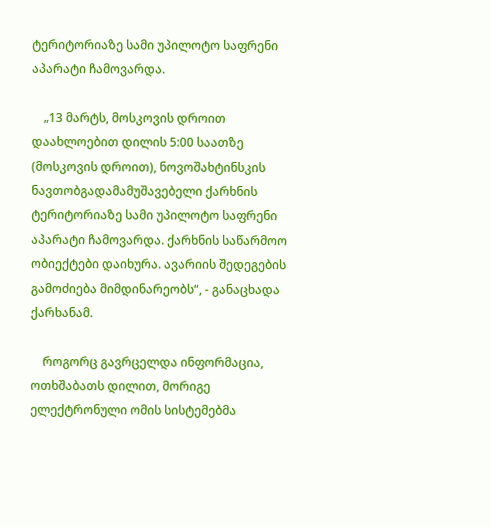ტერიტორიაზე სამი უპილოტო საფრენი აპარატი ჩამოვარდა.

    „13 მარტს, მოსკოვის დროით დაახლოებით დილის 5:00 საათზე (მოსკოვის დროით), ნოვოშახტინსკის ნავთობგადამამუშავებელი ქარხნის ტერიტორიაზე სამი უპილოტო საფრენი აპარატი ჩამოვარდა. ქარხნის საწარმოო ობიექტები დაიხურა. ავარიის შედეგების გამოძიება მიმდინარეობს“, - განაცხადა ქარხანამ.

    როგორც გავრცელდა ინფორმაცია, ოთხშაბათს დილით, მორიგე ელექტრონული ომის სისტემებმა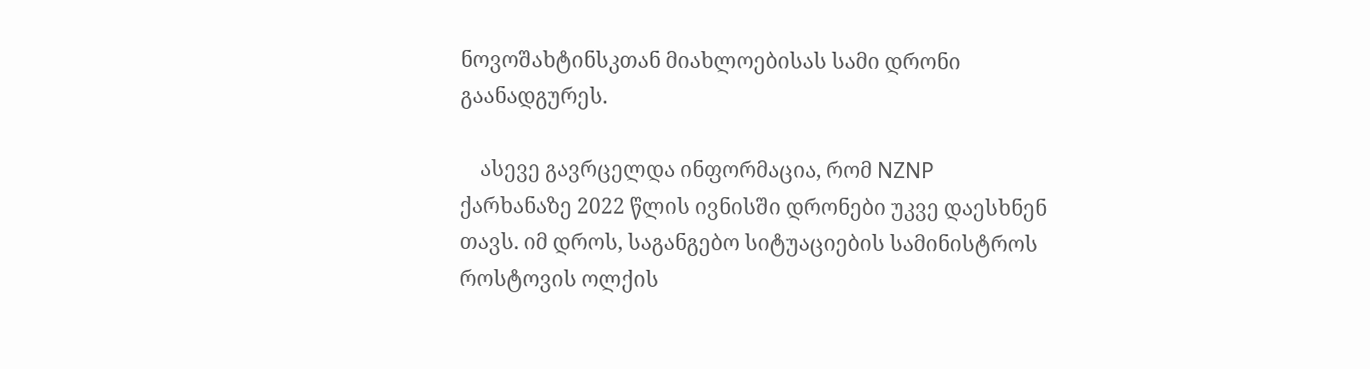ნოვოშახტინსკთან მიახლოებისას სამი დრონი გაანადგურეს.

    ასევე გავრცელდა ინფორმაცია, რომ NZNP ქარხანაზე 2022 წლის ივნისში დრონები უკვე დაესხნენ თავს. იმ დროს, საგანგებო სიტუაციების სამინისტროს როსტოვის ოლქის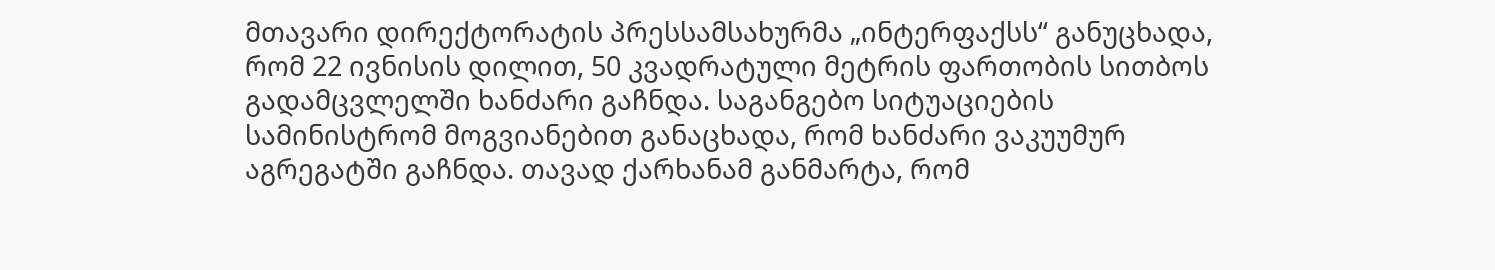მთავარი დირექტორატის პრესსამსახურმა „ინტერფაქსს“ განუცხადა, რომ 22 ივნისის დილით, 50 კვადრატული მეტრის ფართობის სითბოს გადამცვლელში ხანძარი გაჩნდა. საგანგებო სიტუაციების სამინისტრომ მოგვიანებით განაცხადა, რომ ხანძარი ვაკუუმურ აგრეგატში გაჩნდა. თავად ქარხანამ განმარტა, რომ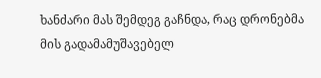ხანძარი მას შემდეგ გაჩნდა, რაც დრონებმა მის გადამამუშავებელ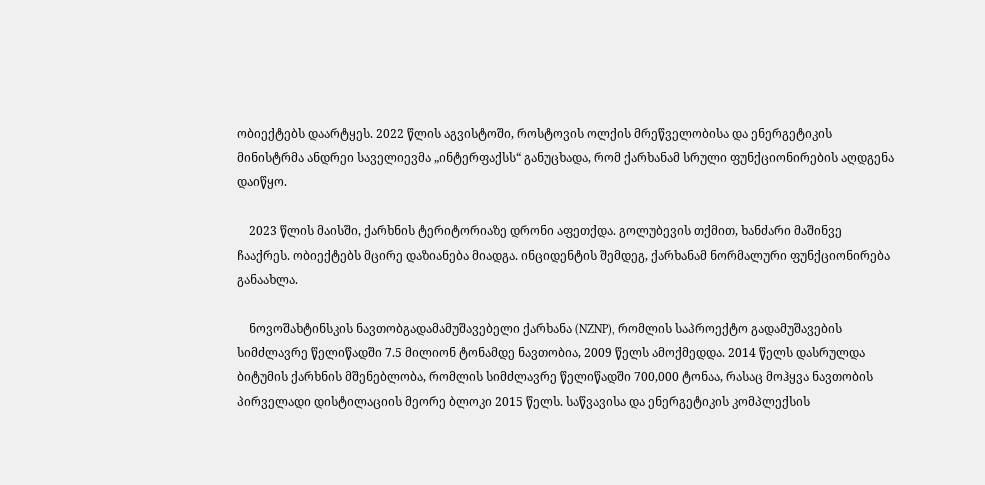ობიექტებს დაარტყეს. 2022 წლის აგვისტოში, როსტოვის ოლქის მრეწველობისა და ენერგეტიკის მინისტრმა ანდრეი საველიევმა „ინტერფაქსს“ განუცხადა, რომ ქარხანამ სრული ფუნქციონირების აღდგენა დაიწყო.

    2023 წლის მაისში, ქარხნის ტერიტორიაზე დრონი აფეთქდა. გოლუბევის თქმით, ხანძარი მაშინვე ჩააქრეს. ობიექტებს მცირე დაზიანება მიადგა. ინციდენტის შემდეგ, ქარხანამ ნორმალური ფუნქციონირება განაახლა.

    ნოვოშახტინსკის ნავთობგადამამუშავებელი ქარხანა (NZNP), რომლის საპროექტო გადამუშავების სიმძლავრე წელიწადში 7.5 მილიონ ტონამდე ნავთობია, 2009 წელს ამოქმედდა. 2014 წელს დასრულდა ბიტუმის ქარხნის მშენებლობა, რომლის სიმძლავრე წელიწადში 700,000 ტონაა, რასაც მოჰყვა ნავთობის პირველადი დისტილაციის მეორე ბლოკი 2015 წელს. საწვავისა და ენერგეტიკის კომპლექსის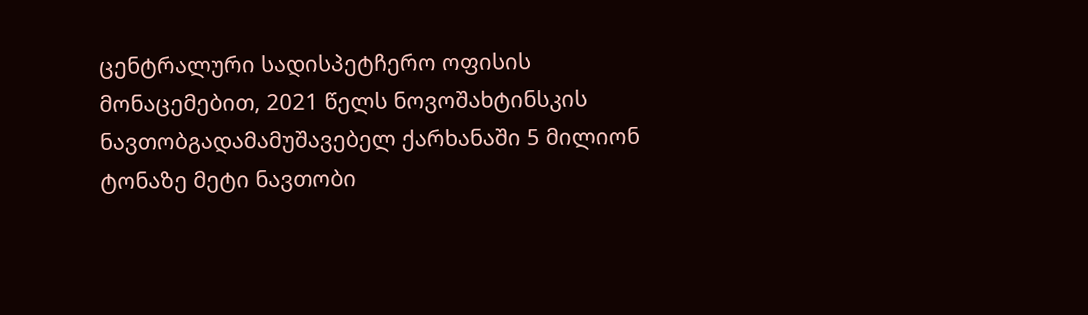ცენტრალური სადისპეტჩერო ოფისის მონაცემებით, 2021 წელს ნოვოშახტინსკის ნავთობგადამამუშავებელ ქარხანაში 5 მილიონ ტონაზე მეტი ნავთობი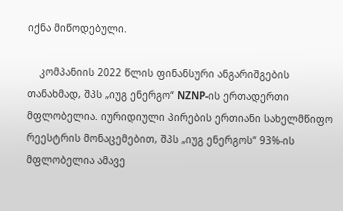იქნა მიწოდებული.

    კომპანიის 2022 წლის ფინანსური ანგარიშგების თანახმად, შპს „იუგ ენერგო“ NZNP-ის ერთადერთი მფლობელია. იურიდიული პირების ერთიანი სახელმწიფო რეესტრის მონაცემებით, შპს „იუგ ენერგოს“ 93%-ის მფლობელია ამავე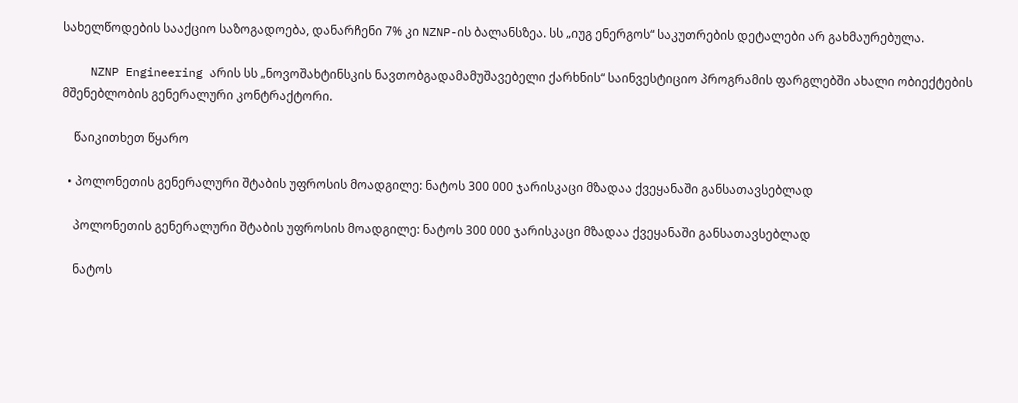სახელწოდების სააქციო საზოგადოება, დანარჩენი 7% კი NZNP-ის ბალანსზეა. სს „იუგ ენერგოს“ საკუთრების დეტალები არ გახმაურებულა.

    NZNP Engineering არის სს „ნოვოშახტინსკის ნავთობგადამამუშავებელი ქარხნის“ საინვესტიციო პროგრამის ფარგლებში ახალი ობიექტების მშენებლობის გენერალური კონტრაქტორი.

    წაიკითხეთ წყარო

  • პოლონეთის გენერალური შტაბის უფროსის მოადგილე: ნატოს 300 000 ჯარისკაცი მზადაა ქვეყანაში განსათავსებლად

    პოლონეთის გენერალური შტაბის უფროსის მოადგილე: ნატოს 300 000 ჯარისკაცი მზადაა ქვეყანაში განსათავსებლად

    ნატოს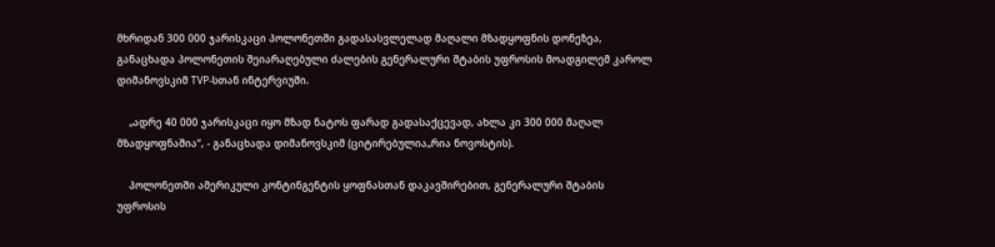მხრიდან 300 000 ჯარისკაცი პოლონეთში გადასასვლელად მაღალი მზადყოფნის დონეზეა, განაცხადა პოლონეთის შეიარაღებული ძალების გენერალური შტაბის უფროსის მოადგილემ კაროლ დიმანოვსკიმ TVP-სთან ინტერვიუში.

    „ადრე 40 000 ჯარისკაცი იყო მზად ნატოს ფარად გადასაქცევად, ახლა კი 300 000 მაღალ მზადყოფნაშია“, - განაცხადა დიმანოვსკიმ (ციტირებულია„რია ნოვოსტის).

    პოლონეთში ამერიკული კონტინგენტის ყოფნასთან დაკავშირებით, გენერალური შტაბის უფროსის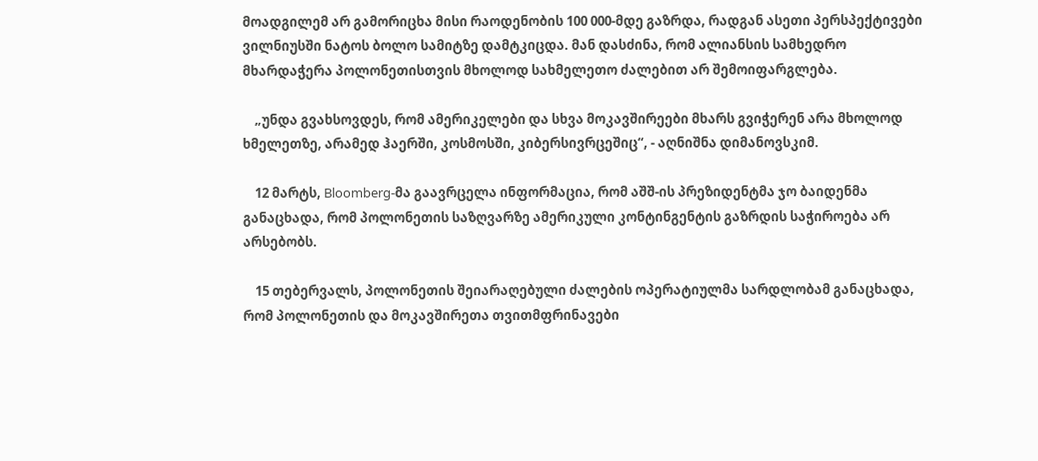მოადგილემ არ გამორიცხა მისი რაოდენობის 100 000-მდე გაზრდა, რადგან ასეთი პერსპექტივები ვილნიუსში ნატოს ბოლო სამიტზე დამტკიცდა. მან დასძინა, რომ ალიანსის სამხედრო მხარდაჭერა პოლონეთისთვის მხოლოდ სახმელეთო ძალებით არ შემოიფარგლება.

    „უნდა გვახსოვდეს, რომ ამერიკელები და სხვა მოკავშირეები მხარს გვიჭერენ არა მხოლოდ ხმელეთზე, არამედ ჰაერში, კოსმოსში, კიბერსივრცეშიც“, - აღნიშნა დიმანოვსკიმ.

    12 მარტს, Bloomberg-მა გაავრცელა ინფორმაცია, რომ აშშ-ის პრეზიდენტმა ჯო ბაიდენმა განაცხადა, რომ პოლონეთის საზღვარზე ამერიკული კონტინგენტის გაზრდის საჭიროება არ არსებობს.

    15 თებერვალს, პოლონეთის შეიარაღებული ძალების ოპერატიულმა სარდლობამ განაცხადა, რომ პოლონეთის და მოკავშირეთა თვითმფრინავები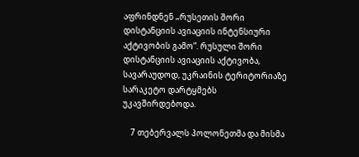აფრინდნენ „რუსეთის შორი დისტანციის ავიაციის ინტენსიური აქტივობის გამო“. რუსული შორი დისტანციის ავიაციის აქტივობა, სავარაუდოდ, უკრაინის ტერიტორიაზე სარაკეტო დარტყმებს უკავშირდებოდა.

    7 თებერვალს პოლონეთმა და მისმა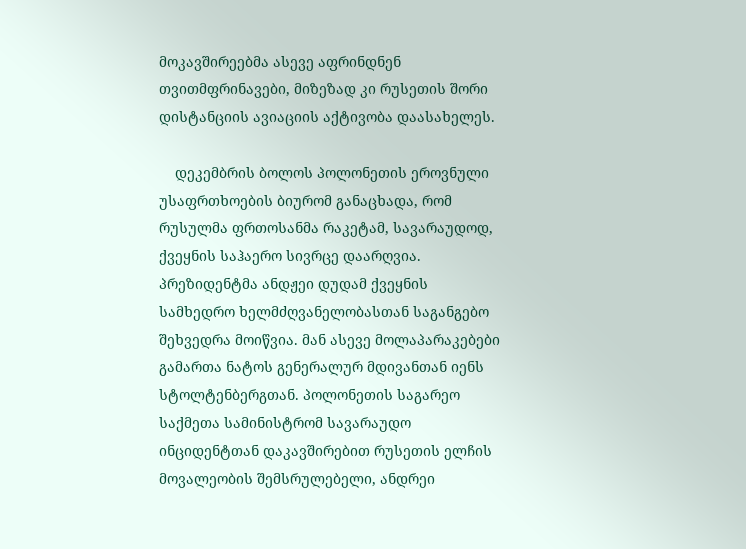მოკავშირეებმა ასევე აფრინდნენ თვითმფრინავები, მიზეზად კი რუსეთის შორი დისტანციის ავიაციის აქტივობა დაასახელეს.

    დეკემბრის ბოლოს პოლონეთის ეროვნული უსაფრთხოების ბიურომ განაცხადა, რომ რუსულმა ფრთოსანმა რაკეტამ, სავარაუდოდ, ქვეყნის საჰაერო სივრცე დაარღვია. პრეზიდენტმა ანდჟეი დუდამ ქვეყნის სამხედრო ხელმძღვანელობასთან საგანგებო შეხვედრა მოიწვია. მან ასევე მოლაპარაკებები გამართა ნატოს გენერალურ მდივანთან იენს სტოლტენბერგთან. პოლონეთის საგარეო საქმეთა სამინისტრომ სავარაუდო ინციდენტთან დაკავშირებით რუსეთის ელჩის მოვალეობის შემსრულებელი, ანდრეი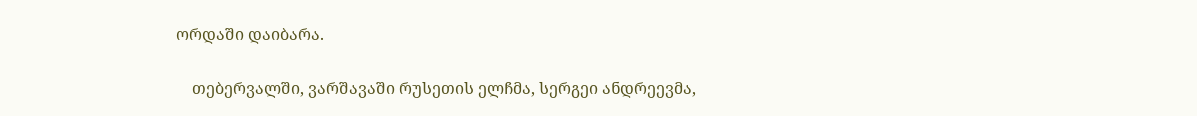ორდაში დაიბარა.

    თებერვალში, ვარშავაში რუსეთის ელჩმა, სერგეი ანდრეევმა,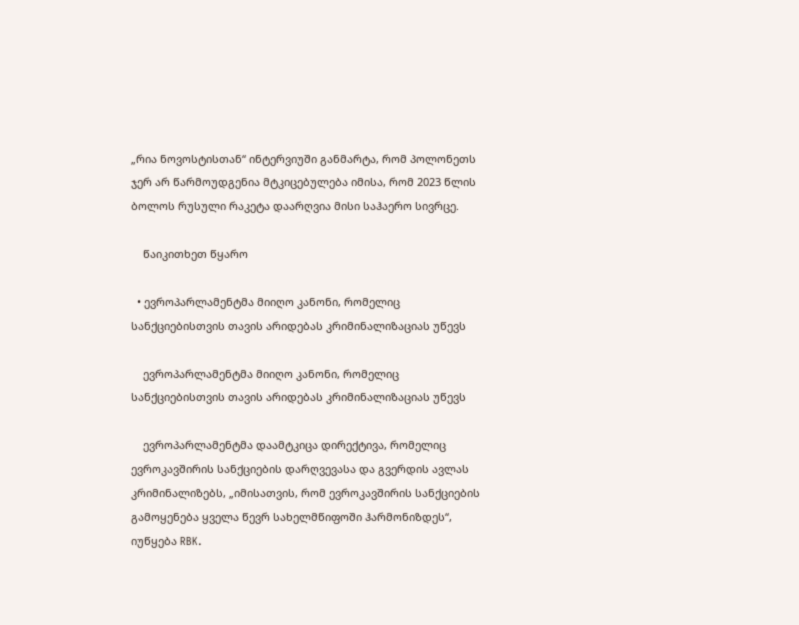„რია ნოვოსტისთან“ ინტერვიუში განმარტა, რომ პოლონეთს ჯერ არ წარმოუდგენია მტკიცებულება იმისა, რომ 2023 წლის ბოლოს რუსული რაკეტა დაარღვია მისი საჰაერო სივრცე.

    წაიკითხეთ წყარო

  • ევროპარლამენტმა მიიღო კანონი, რომელიც სანქციებისთვის თავის არიდებას კრიმინალიზაციას უწევს

    ევროპარლამენტმა მიიღო კანონი, რომელიც სანქციებისთვის თავის არიდებას კრიმინალიზაციას უწევს

    ევროპარლამენტმა დაამტკიცა დირექტივა, რომელიც ევროკავშირის სანქციების დარღვევასა და გვერდის ავლას კრიმინალიზებს, „იმისათვის, რომ ევროკავშირის სანქციების გამოყენება ყველა წევრ სახელმწიფოში ჰარმონიზდეს“, იუწყება RBK.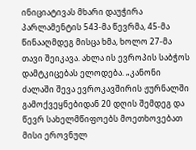ინიციატივას მხარი დაუჭირა პარლამენტის 543-მა წევრმა, 45-მა წინააღმდეგ მისცა ხმა, ხოლო 27-მა თავი შეიკავა. ახლა ის ევროპის საბჭოს დამტკიცებას ელოდება. „კანონი ძალაში შევა ევროკავშირის ჟურნალში გამოქვეყნებიდან 20 დღის შემდეგ და წევრ სახელმწიფოებს მოეთხოვებათ მისი ეროვნულ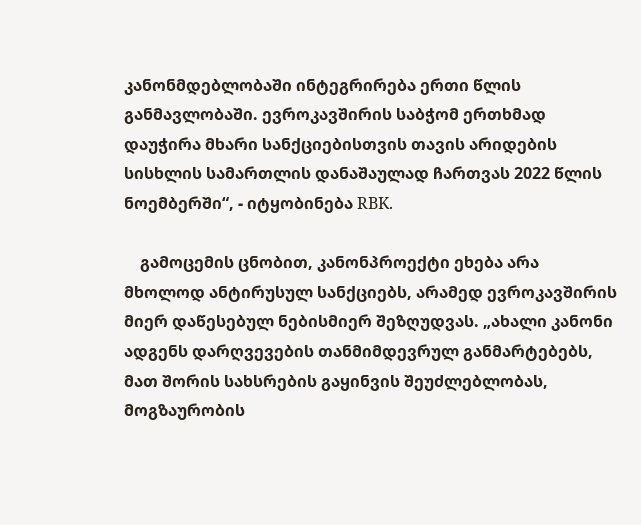კანონმდებლობაში ინტეგრირება ერთი წლის განმავლობაში. ევროკავშირის საბჭომ ერთხმად დაუჭირა მხარი სანქციებისთვის თავის არიდების სისხლის სამართლის დანაშაულად ჩართვას 2022 წლის ნოემბერში“, - იტყობინება RBK.

    გამოცემის ცნობით, კანონპროექტი ეხება არა მხოლოდ ანტირუსულ სანქციებს, არამედ ევროკავშირის მიერ დაწესებულ ნებისმიერ შეზღუდვას. „ახალი კანონი ადგენს დარღვევების თანმიმდევრულ განმარტებებს, მათ შორის სახსრების გაყინვის შეუძლებლობას, მოგზაურობის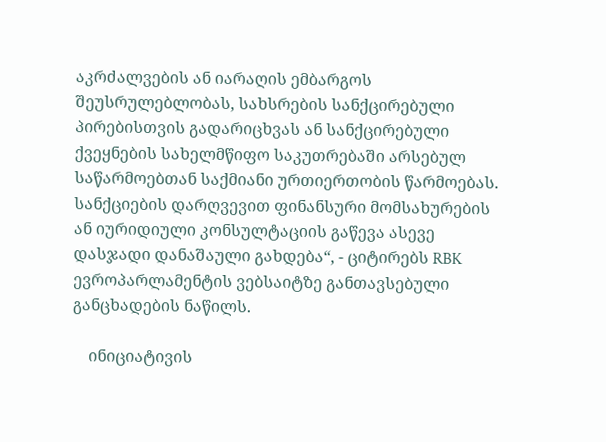აკრძალვების ან იარაღის ემბარგოს შეუსრულებლობას, სახსრების სანქცირებული პირებისთვის გადარიცხვას ან სანქცირებული ქვეყნების სახელმწიფო საკუთრებაში არსებულ საწარმოებთან საქმიანი ურთიერთობის წარმოებას. სანქციების დარღვევით ფინანსური მომსახურების ან იურიდიული კონსულტაციის გაწევა ასევე დასჯადი დანაშაული გახდება“, - ციტირებს RBK ევროპარლამენტის ვებსაიტზე განთავსებული განცხადების ნაწილს.

    ინიციატივის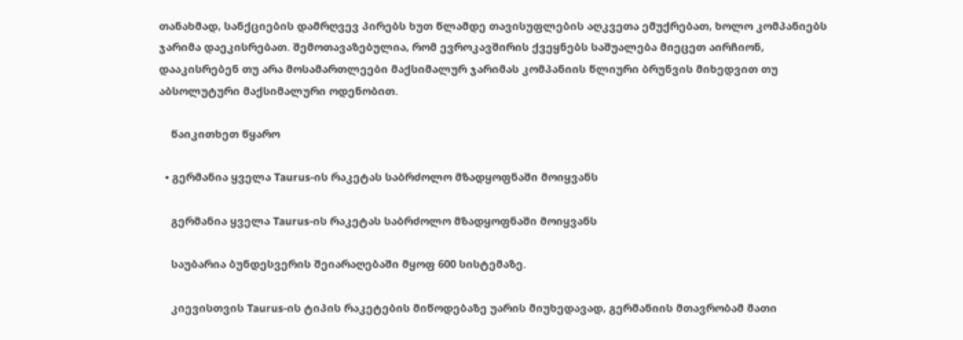თანახმად, სანქციების დამრღვევ პირებს ხუთ წლამდე თავისუფლების აღკვეთა ემუქრებათ, ხოლო კომპანიებს ჯარიმა დაეკისრებათ. შემოთავაზებულია, რომ ევროკავშირის ქვეყნებს საშუალება მიეცეთ აირჩიონ, დააკისრებენ თუ არა მოსამართლეები მაქსიმალურ ჯარიმას კომპანიის წლიური ბრუნვის მიხედვით თუ აბსოლუტური მაქსიმალური ოდენობით.

    წაიკითხეთ წყარო

  • გერმანია ყველა Taurus-ის რაკეტას საბრძოლო მზადყოფნაში მოიყვანს

    გერმანია ყველა Taurus-ის რაკეტას საბრძოლო მზადყოფნაში მოიყვანს

    საუბარია ბუნდესვერის შეიარაღებაში მყოფ 600 სისტემაზე.

    კიევისთვის Taurus-ის ტიპის რაკეტების მიწოდებაზე უარის მიუხედავად, გერმანიის მთავრობამ მათი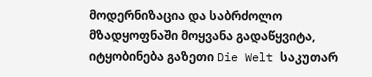მოდერნიზაცია და საბრძოლო მზადყოფნაში მოყვანა გადაწყვიტა, იტყობინება გაზეთი Die Welt საკუთარ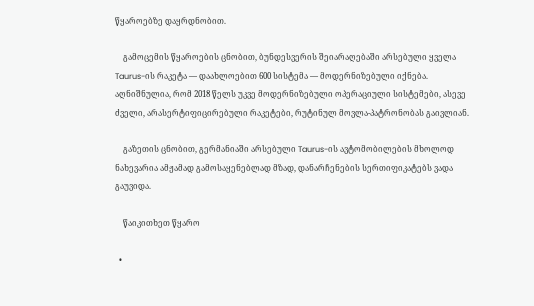წყაროებზე დაყრდნობით.

    გამოცემის წყაროების ცნობით, ბუნდესვერის შეიარაღებაში არსებული ყველა Taurus-ის რაკეტა — დაახლოებით 600 სისტემა — მოდერნიზებული იქნება. აღნიშნულია, რომ 2018 წელს უკვე მოდერნიზებული ოპერაციული სისტემები, ასევე ძველი, არასერტიფიცირებული რაკეტები, რუტინულ მოვლა-პატრონობას გაივლიან.

    გაზეთის ცნობით, გერმანიაში არსებული Taurus-ის ავტომობილების მხოლოდ ნახევარია ამჟამად გამოსაყენებლად მზად, დანარჩენების სერთიფიკატებს ვადა გაუვიდა.

    წაიკითხეთ წყარო

  •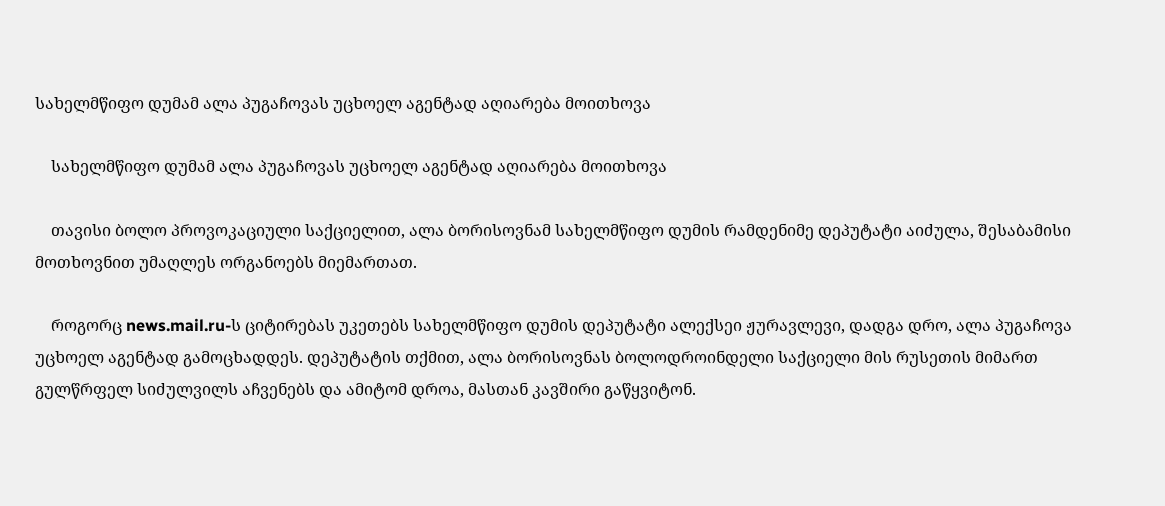სახელმწიფო დუმამ ალა პუგაჩოვას უცხოელ აგენტად აღიარება მოითხოვა

    სახელმწიფო დუმამ ალა პუგაჩოვას უცხოელ აგენტად აღიარება მოითხოვა

    თავისი ბოლო პროვოკაციული საქციელით, ალა ბორისოვნამ სახელმწიფო დუმის რამდენიმე დეპუტატი აიძულა, შესაბამისი მოთხოვნით უმაღლეს ორგანოებს მიემართათ.

    როგორც news.mail.ru-ს ციტირებას უკეთებს სახელმწიფო დუმის დეპუტატი ალექსეი ჟურავლევი, დადგა დრო, ალა პუგაჩოვა უცხოელ აგენტად გამოცხადდეს. დეპუტატის თქმით, ალა ბორისოვნას ბოლოდროინდელი საქციელი მის რუსეთის მიმართ გულწრფელ სიძულვილს აჩვენებს და ამიტომ დროა, მასთან კავშირი გაწყვიტონ.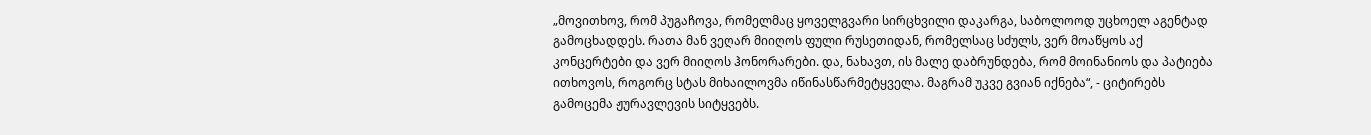„მოვითხოვ, რომ პუგაჩოვა, რომელმაც ყოველგვარი სირცხვილი დაკარგა, საბოლოოდ უცხოელ აგენტად გამოცხადდეს. რათა მან ვეღარ მიიღოს ფული რუსეთიდან, რომელსაც სძულს, ვერ მოაწყოს აქ კონცერტები და ვერ მიიღოს ჰონორარები. და, ნახავთ, ის მალე დაბრუნდება, რომ მოინანიოს და პატიება ითხოვოს, როგორც სტას მიხაილოვმა იწინასწარმეტყველა. მაგრამ უკვე გვიან იქნება“, - ციტირებს გამოცემა ჟურავლევის სიტყვებს.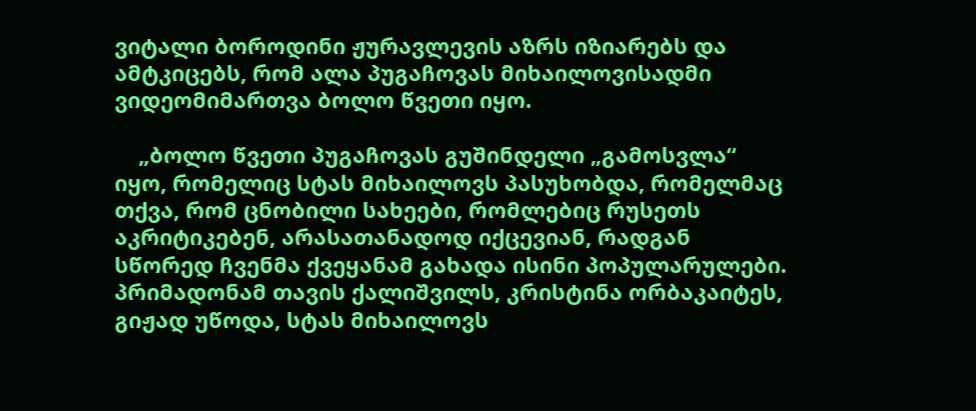ვიტალი ბოროდინი ჟურავლევის აზრს იზიარებს და ამტკიცებს, რომ ალა პუგაჩოვას მიხაილოვისადმი ვიდეომიმართვა ბოლო წვეთი იყო.

    „ბოლო წვეთი პუგაჩოვას გუშინდელი „გამოსვლა“ იყო, რომელიც სტას მიხაილოვს პასუხობდა, რომელმაც თქვა, რომ ცნობილი სახეები, რომლებიც რუსეთს აკრიტიკებენ, არასათანადოდ იქცევიან, რადგან სწორედ ჩვენმა ქვეყანამ გახადა ისინი პოპულარულები. პრიმადონამ თავის ქალიშვილს, კრისტინა ორბაკაიტეს, გიჟად უწოდა, სტას მიხაილოვს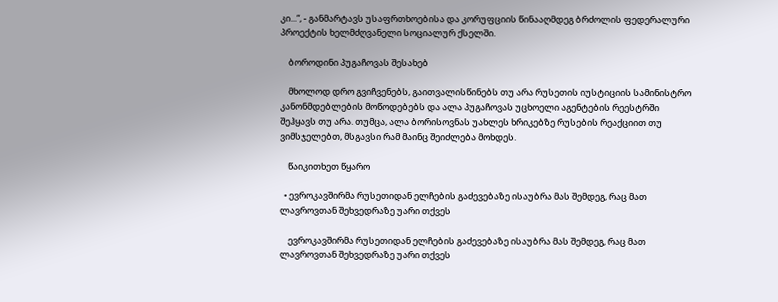კი...“, - განმარტავს უსაფრთხოებისა და კორუფციის წინააღმდეგ ბრძოლის ფედერალური პროექტის ხელმძღვანელი სოციალურ ქსელში.

    ბოროდინი პუგაჩოვას შესახებ

    მხოლოდ დრო გვიჩვენებს, გაითვალისწინებს თუ არა რუსეთის იუსტიციის სამინისტრო კანონმდებლების მოწოდებებს და ალა პუგაჩოვას უცხოელი აგენტების რეესტრში შეჰყავს თუ არა. თუმცა, ალა ბორისოვნას უახლეს ხრიკებზე რუსების რეაქციით თუ ვიმსჯელებთ, მსგავსი რამ მაინც შეიძლება მოხდეს.

    წაიკითხეთ წყარო

  • ევროკავშირმა რუსეთიდან ელჩების გაძევებაზე ისაუბრა მას შემდეგ, რაც მათ ლავროვთან შეხვედრაზე უარი თქვეს

    ევროკავშირმა რუსეთიდან ელჩების გაძევებაზე ისაუბრა მას შემდეგ, რაც მათ ლავროვთან შეხვედრაზე უარი თქვეს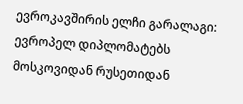ევროკავშირის ელჩი გარალაგი: ევროპელ დიპლომატებს მოსკოვიდან რუსეთიდან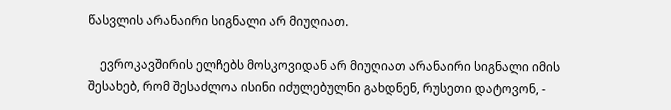წასვლის არანაირი სიგნალი არ მიუღიათ.

    ევროკავშირის ელჩებს მოსკოვიდან არ მიუღიათ არანაირი სიგნალი იმის შესახებ, რომ შესაძლოა ისინი იძულებულნი გახდნენ, რუსეთი დატოვონ, -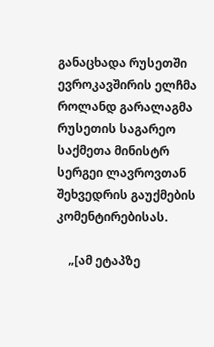განაცხადა რუსეთში ევროკავშირის ელჩმა როლანდ გარალაგმა რუსეთის საგარეო საქმეთა მინისტრ სერგეი ლავროვთან შეხვედრის გაუქმების კომენტირებისას.

    „[ამ ეტაპზე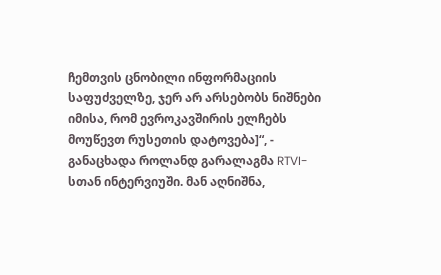ჩემთვის ცნობილი ინფორმაციის საფუძველზე, ჯერ არ არსებობს ნიშნები იმისა, რომ ევროკავშირის ელჩებს მოუწევთ რუსეთის დატოვება]“, - განაცხადა როლანდ გარალაგმა RTVI-სთან ინტერვიუში. მან აღნიშნა,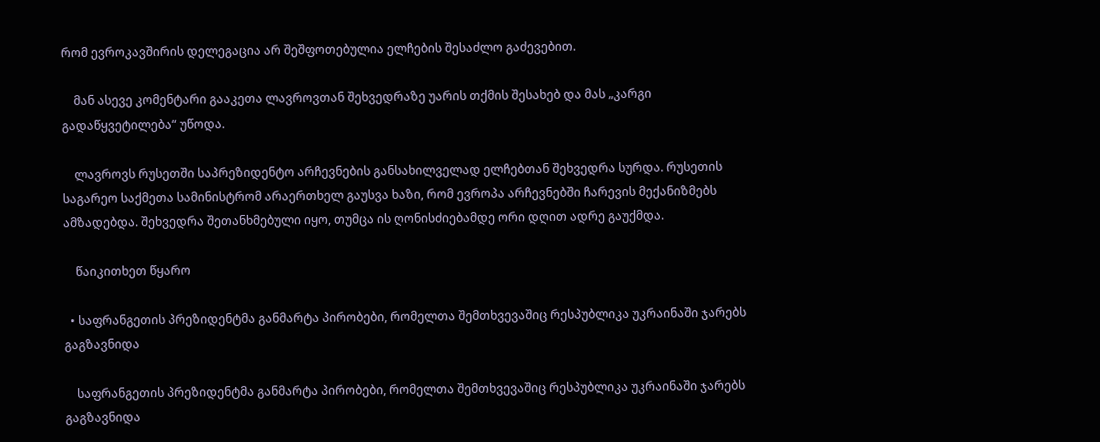რომ ევროკავშირის დელეგაცია არ შეშფოთებულია ელჩების შესაძლო გაძევებით.

    მან ასევე კომენტარი გააკეთა ლავროვთან შეხვედრაზე უარის თქმის შესახებ და მას „კარგი გადაწყვეტილება“ უწოდა.

    ლავროვს რუსეთში საპრეზიდენტო არჩევნების განსახილველად ელჩებთან შეხვედრა სურდა. რუსეთის საგარეო საქმეთა სამინისტრომ არაერთხელ გაუსვა ხაზი, რომ ევროპა არჩევნებში ჩარევის მექანიზმებს ამზადებდა. შეხვედრა შეთანხმებული იყო, თუმცა ის ღონისძიებამდე ორი დღით ადრე გაუქმდა.

    წაიკითხეთ წყარო

  • საფრანგეთის პრეზიდენტმა განმარტა პირობები, რომელთა შემთხვევაშიც რესპუბლიკა უკრაინაში ჯარებს გაგზავნიდა

    საფრანგეთის პრეზიდენტმა განმარტა პირობები, რომელთა შემთხვევაშიც რესპუბლიკა უკრაინაში ჯარებს გაგზავნიდა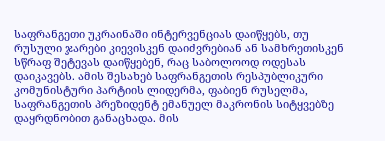საფრანგეთი უკრაინაში ინტერვენციას დაიწყებს, თუ რუსული ჯარები კიევისკენ დაიძვრებიან ან სამხრეთისკენ სწრაფ შეტევას დაიწყებენ, რაც საბოლოოდ ოდესას დაიკავებს. ამის შესახებ საფრანგეთის რესპუბლიკური კომუნისტური პარტიის ლიდერმა, ფაბიენ რუსელმა, საფრანგეთის პრეზიდენტ ემანუელ მაკრონის სიტყვებზე დაყრდნობით განაცხადა. მის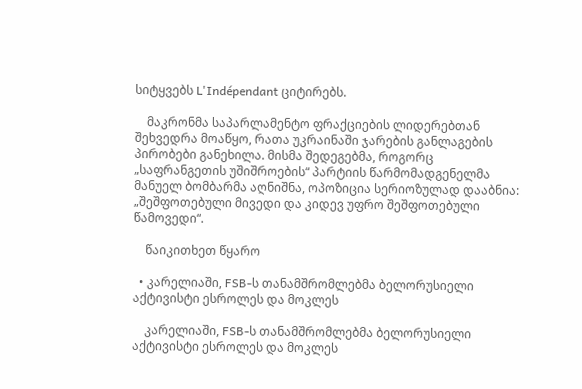სიტყვებს L'Indépendant ციტირებს.

    მაკრონმა საპარლამენტო ფრაქციების ლიდერებთან შეხვედრა მოაწყო, რათა უკრაინაში ჯარების განლაგების პირობები განეხილა. მისმა შედეგებმა, როგორც „საფრანგეთის უშიშროების“ პარტიის წარმომადგენელმა მანუელ ბომბარმა აღნიშნა, ოპოზიცია სერიოზულად დააბნია: „შეშფოთებული მივედი და კიდევ უფრო შეშფოთებული წამოვედი“.

    წაიკითხეთ წყარო

  • კარელიაში, FSB-ს თანამშრომლებმა ბელორუსიელი აქტივისტი ესროლეს და მოკლეს

    კარელიაში, FSB-ს თანამშრომლებმა ბელორუსიელი აქტივისტი ესროლეს და მოკლეს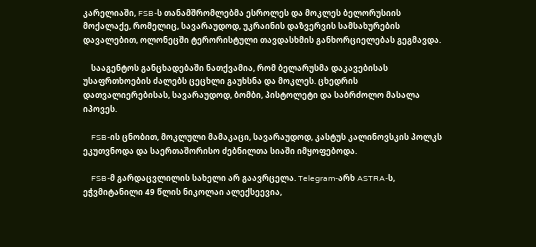კარელიაში, FSB-ს თანამშრომლებმა ესროლეს და მოკლეს ბელორუსიის მოქალაქე, რომელიც, სავარაუდოდ, უკრაინის დაზვერვის სამსახურების დავალებით, ოლონეცში ტერორისტული თავდასხმის განხორციელებას გეგმავდა.

    სააგენტოს განცხადებაში ნათქვამია, რომ ბელარუსმა დაკავებისას უსაფრთხოების ძალებს ცეცხლი გაუხსნა და მოკლეს. ცხედრის დათვალიერებისას, სავარაუდოდ, ბომბი, პისტოლეტი და საბრძოლო მასალა იპოვეს.

    FSB-ის ცნობით, მოკლული მამაკაცი, სავარაუდოდ, კასტუს კალინოვსკის პოლკს ეკუთვნოდა და საერთაშორისო ძებნილთა სიაში იმყოფებოდა.

    FSB-მ გარდაცვლილის სახელი არ გაავრცელა. Telegram-არხ ASTRA-ს, ეჭვმიტანილი 49 წლის ნიკოლაი ალექსეევია,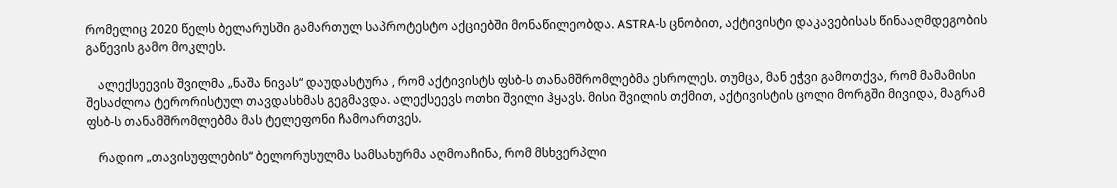რომელიც 2020 წელს ბელარუსში გამართულ საპროტესტო აქციებში მონაწილეობდა. ASTRA-ს ცნობით, აქტივისტი დაკავებისას წინააღმდეგობის გაწევის გამო მოკლეს.

    ალექსეევის შვილმა „ნაშა ნივას“ დაუდასტურა , რომ აქტივისტს ფსბ-ს თანამშრომლებმა ესროლეს. თუმცა, მან ეჭვი გამოთქვა, რომ მამამისი შესაძლოა ტერორისტულ თავდასხმას გეგმავდა. ალექსეევს ოთხი შვილი ჰყავს. მისი შვილის თქმით, აქტივისტის ცოლი მორგში მივიდა, მაგრამ ფსბ-ს თანამშრომლებმა მას ტელეფონი ჩამოართვეს.

    რადიო „თავისუფლების“ ბელორუსულმა სამსახურმა აღმოაჩინა, რომ მსხვერპლი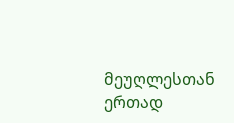მეუღლესთან ერთად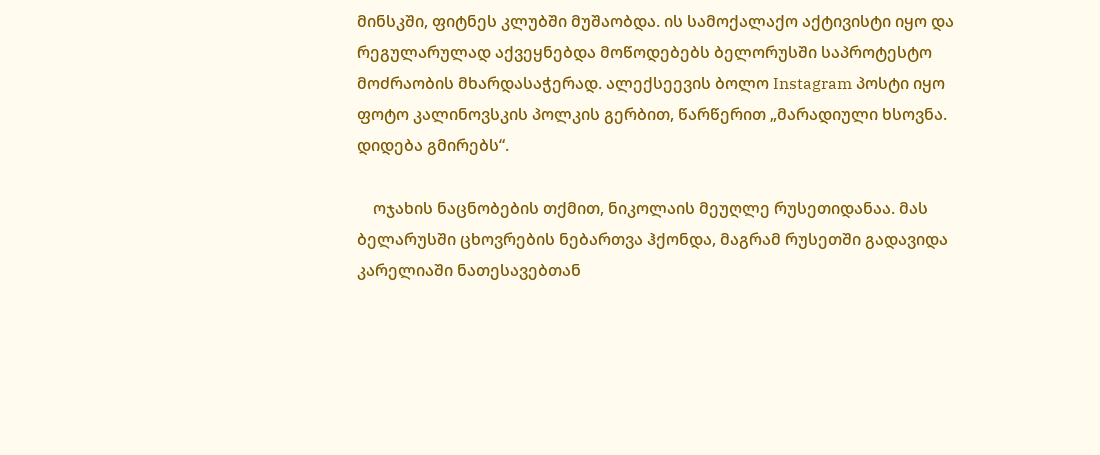მინსკში, ფიტნეს კლუბში მუშაობდა. ის სამოქალაქო აქტივისტი იყო და რეგულარულად აქვეყნებდა მოწოდებებს ბელორუსში საპროტესტო მოძრაობის მხარდასაჭერად. ალექსეევის ბოლო Instagram პოსტი იყო ფოტო კალინოვსკის პოლკის გერბით, წარწერით „მარადიული ხსოვნა. დიდება გმირებს“.

    ოჯახის ნაცნობების თქმით, ნიკოლაის მეუღლე რუსეთიდანაა. მას ბელარუსში ცხოვრების ნებართვა ჰქონდა, მაგრამ რუსეთში გადავიდა კარელიაში ნათესავებთან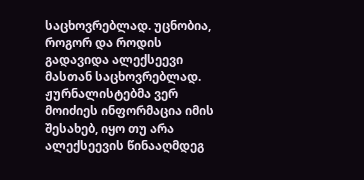საცხოვრებლად. უცნობია, როგორ და როდის გადავიდა ალექსეევი მასთან საცხოვრებლად. ჟურნალისტებმა ვერ მოიძიეს ინფორმაცია იმის შესახებ, იყო თუ არა ალექსეევის წინააღმდეგ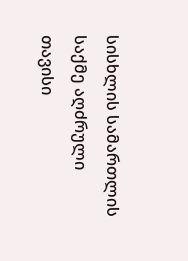სისხლის სამართლის საქმე აღძრული თავისი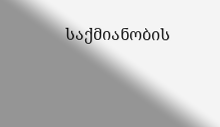საქმიანობის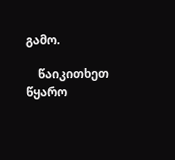გამო.

    წაიკითხეთ წყარო